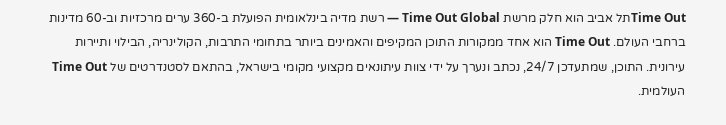Time Outתל אביב הוא חלק מרשת Time Out Global — רשת מדיה בינלאומית הפועלת ב-360 ערים מרכזיות וב-60 מדינות ברחבי העולם. Time Out הוא אחד ממקורות התוכן המקיפים והאמינים ביותר בתחומי התרבות, הקולינריה, הבילוי ותיירות עירונית. התוכן, שמתעדכן 24/7, נכתב ונערך על ידי צוות עיתונאים מקצועי מקומי בישראל, בהתאם לסטנדרטים של Time Out העולמית.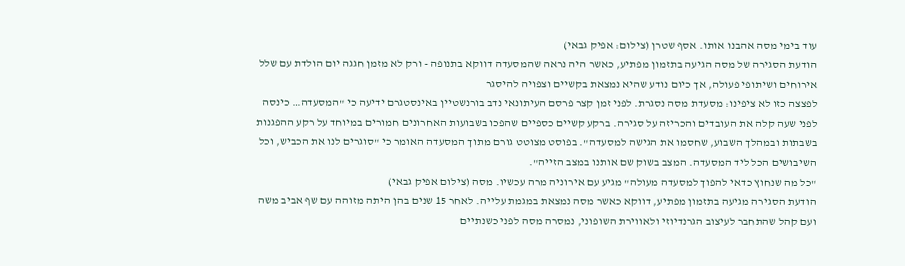עוד בימי מסה אהבנו אותו. אסף שטרן (צילום: אפיק גבאי)
הודעת הסגירה של מסה הגיעה בתזמון מפתיע, כאשר היה נראה שהמסעדה דווקא בתנופה - ורק לא מזמן חגגה יום הולדת עם שלל אירוחים ושיתופי פעולה, אך כיום נודע שהיא נמצאת בקשיים וצפויה להיסגר
לפצצה כזו לא ציפינו: מסעדת מסה נסגרת. לפני זמן קצר פרסם העיתונאי נדב בורנשטיין באינסטגרם ידיעה כי "המסעדה… כינסה לפני שעה קלה את העובדים והכריזה על סגירה. ברקע קשיים כספיים שהפכו בשבועות האחרונים חמורים במיוחד על רקע ההפגנות בשבתות ובמהלך השבוע, שחסמו את הגישה למסעדה". בפוסט מצוטט גורם מתוך המסעדה האומר כי "סוגרים לנו את הכביש, וכל השיבושים הכל ליד המסעדה. המצב בשוק שם אותנו במצב הזייה".
"כל מה שנחוץ כדאי להפוך למסעדה מעולה" מגיע עם אירוניה מרה עכשיו. מסה (צילום אפיק גבאי)
הודעת הסגירה מגיעה בתזמון מפתיע, דווקא כאשר מסה נמצאת במגמת עלייה. לאחר 15 שנים בהן היתה מזוהה עם שף אביב משה ועם קהל שהתחבר לעיצוב הגרנדיוזי ולאווירת השופוני, נמסרה מסה לפני כשנתיים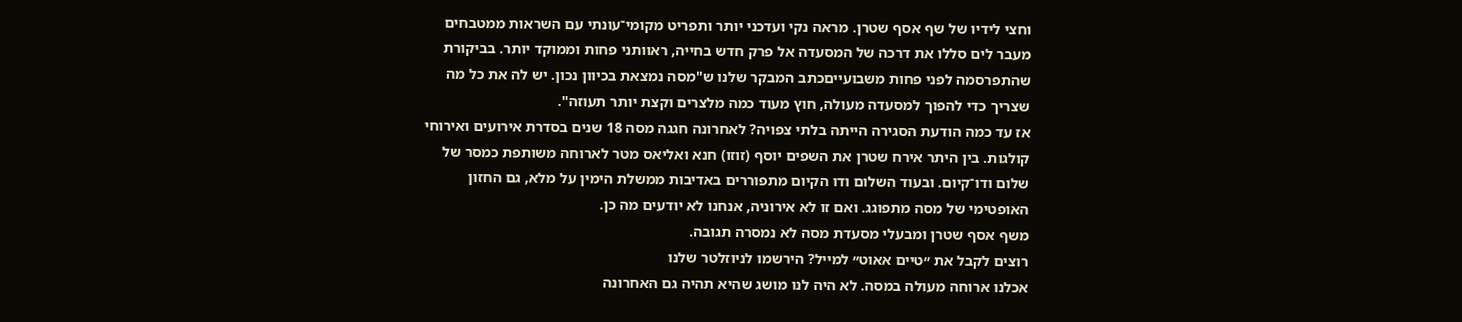וחצי לידיו של שף אסף שטרן. מראה נקי ועדכני יותר ותפריט מקומי־עונתי עם השראות ממטבחים מעבר לים סללו את דרכה של המסעדה אל פרק חדש בחייה, ראוותני פחות וממוקד יותר. בביקורת שהתפרסמה לפני פחות משבועייםכתב המבקר שלנו ש"מסה נמצאת בכיוון נכון. יש לה את כל מה שצריך כדי להפוך למסעדה מעולה, חוץ מעוד כמה מלצרים וקצת יותר תעוזה".
אז עד כמה הודעת הסגירה הייתה בלתי צפויה? לאחרונה חגגה מסה 18 שנים בסדרת אירועים ואירוחי קולגות. בין היתר אירח שטרן את השפים יוסף (זוזו) חנא ואליאס מטר לארוחה משותפת כמסר של שלום ודו־קיום. ובעוד השלום ודו הקיום מתפוררים באדיבות ממשלת הימין על מלא, גם החזון האופטימי של מסה מתפוגג. ואם זו לא אירוניה, אנחנו לא יודעים מה כן.
משף אסף שטרן ומבעלי מסעדת מסה לא נמסרה תגובה.
רוצים לקבל את ״טיים אאוט״ למייל? הירשמו לניוזלטר שלנו
אכלנו ארוחה מעולה במסה. לא היה לנו מושג שהיא תהיה גם האחרונה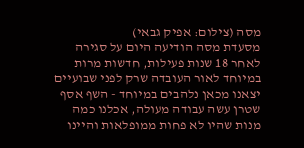מסה (צילום: אפיק גבאי)
מסעדת מסה הודיעה היום על סגירה לאחר 18 שנות פעילות, חדשות מרות במיוחד לאור העובדה שרק לפני שבועיים יצאנו מכאן נלהבים במיוחד - השף אסף שטרן עשה עבודה מעולה, אכלנו כמה מנות שהיו לא פחות ממופלאות והיינו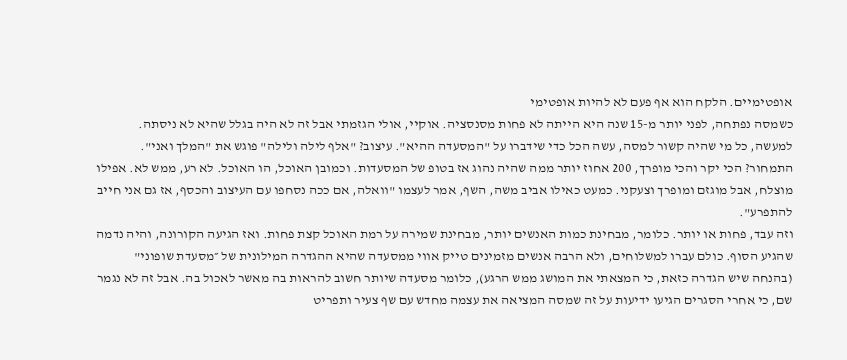אופטימיים. הלקח הוא אף פעם לא להיות אופטימי
כשמסה נפתחה, לפני יותר מ-15 שנה היא הייתה לא פחות מסנסציה. אוקיי, אולי הגזמתי אבל זה לא היה בגלל שהיא לא ניסתה. למעשה, כל מי שהיה קשור למסה, עשה הכל כדי שידברו על "המסעדה ההיא". עיצוב? "אלף לילה ולילה" פוגש את "המלך ואני". התמחור? הכי יקר והכי מופרך, 200 אחוז יותר ממה שהיה נהוג אז בטופ של המסעדות. וכמובן האוכל, הו האוכל. לא רע, ממש לא. אפילו מוצלח, אבל מוגזם ומופרך וצעקני. כמעט כאילו אביב משה, השף, אמר לעצמו "וואלה, אם ככה נסחפו עם העיצוב והכסף, אז גם אני חייב להתפרע".
וזה עבד, פחות או יותר. כלומר, מבחינת כמות האנשים יותר, מבחינת שמירה על רמת האוכל קצת פחות. ואז הגיעה הקורונה, והיה נדמה שהגיע הסוף. כולם עברו למשלוחים, ולא הרבה אנשים מזמינים טייק אווי ממסעדה שהיא ההגדרה המילונית של ״מסעדת שופוני" (בהנחה שיש הגדרה כזאת, כי המצאתי את המושג ממש הרגע), כלומר מסעדה שיותר חשוב להראות בה מאשר לאכול בה. אבל זה לא נגמר שם, כי אחרי הסגרים הגיעו ידיעות על זה שמסה המציאה את עצמה מחדש עם שף צעיר ותפריט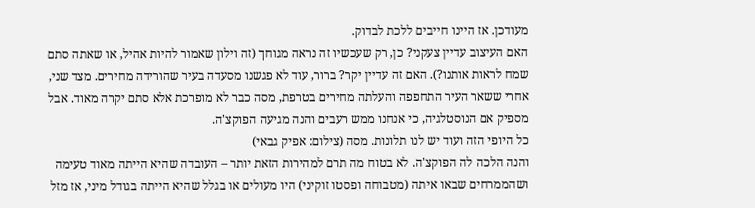מעודכן. אז היינו חייבים ללכת לבדוק.
האם העיצוב עדיין צעקני? כן, רק שעכשיו זה נראה מגוחך (זה וילון שאמור להיות אהיל, או שאתה סתם שמח לראות אותנו?). האם זה עדיין יקר? ברור, עוד לא פגשנו מסעדה בעיר שהורידה מחירים. מצד שני, אחרי ששאר העיר התחפפה והעלתה מחירים בטרפת, מסה כבר לא מופרכת אלא סתם יקרה מאוד. אבל מספיק אם הנוסטלגיה, כי אנחנו ממש רעבים והנה מגיעה הפוקצ'ה.
כל היופי הזה ועוד יש לנו תלונות. מסה (צילום: אפיק גבאי)
והנה הלכה לה הפוקצ'ה. לא בטוח מה תרם למהירות הזאת יותר – העובדה שהיא הייתה מאוד טעימה ושהממרחים שבאו איתה (מטבוחה ופסטו זוקיני) היו מעולים או בגלל שהיא הייתה בגודל מיני, אז מזל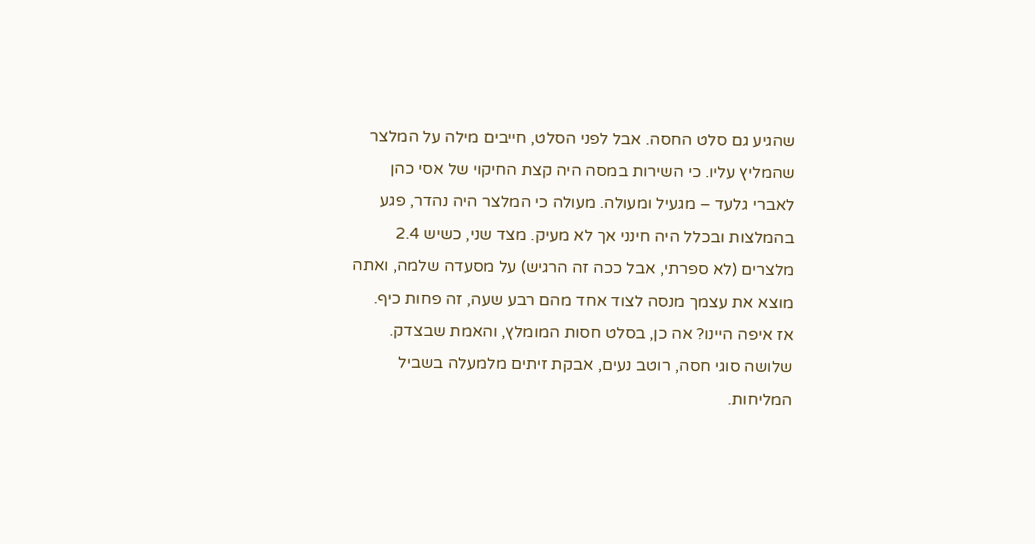שהגיע גם סלט החסה. אבל לפני הסלט, חייבים מילה על המלצר שהמליץ עליו. כי השירות במסה היה קצת החיקוי של אסי כהן לאברי גלעד – מגעיל ומעולה. מעולה כי המלצר היה נהדר, פגע בהמלצות ובכלל היה חינני אך לא מעיק. מצד שני, כשיש 2.4 מלצרים (לא ספרתי, אבל ככה זה הרגיש) על מסעדה שלמה, ואתה מוצא את עצמך מנסה לצוד אחד מהם רבע שעה, זה פחות כיף.
אז איפה היינו? אה כן, בסלט חסות המומלץ, והאמת שבצדק. שלושה סוגי חסה, רוטב נעים, אבקת זיתים מלמעלה בשביל המליחות.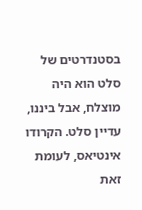בסטנדרטים של סלט הוא היה מוצלח, אבל ביננו, עדיין סלט. הקרודו אינטיאס, לעומת זאת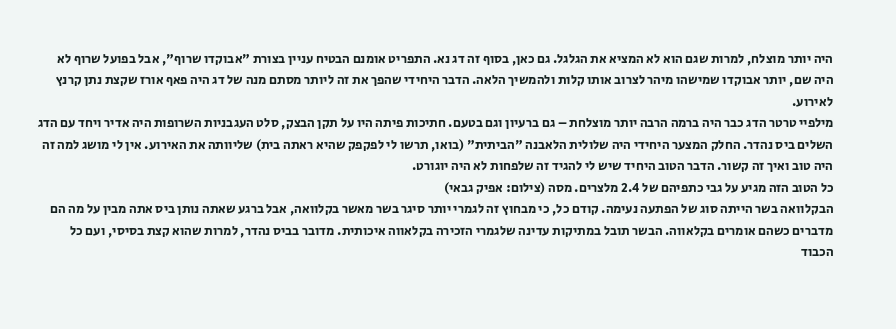היה יותר מוצלח, למרות שגם הוא לא המציא את הגלגל. גם כאן, בסוף זה דג נא. התפריט אומנם הבטיח עניין בצורת "אבוקדו שרוף", אבל בפועל שרוף לא היה שם, יותר אבוקדו שמישהו מיהר לצרוב אותו קלות ולהמשיך הלאה. הדבר היחידי שהפך את זה ליותר מסתם מנה של דג היה פאף אורז שקצת נתן קרנץ לאירוע.
מילפיי טרטר הדג כבר היה ברמה הרבה יותר מוצלחת – גם ברעיון וגם בטעם. חתיכות פיתה היו על תקן הבצק, סלט העגבניות השרופות היה אדיר ויחד עם הדג השלים ביס נהדר. החלק המצער היחידי היה שלולית הלאבנה "הביתית" (בואו, תרשו לי לפקפק שהיא ראתה בית) שליוותה את האירוע. אין לי מושג למה זה היה טוב ואיך זה קשור. הדבר הטוב היחיד שיש לי להגיד זה שלפחות לא היה יוגורט.
כל הטוב הזה מגיע על גבי כתפיהם של 2.4 מלצרים. מסה (צילום: אפיק גבאי)
הבקלוואה בשר הייתה סוג של הפתעה נעימה. קודם כל, כי מבחוץ זה לגמרי יותר סיגר בשר מאשר בקלוואה, אבל ברגע שאתה נותן ביס אתה מבין על מה הם מדברים כשהם אומרים בקלאווה. הבשר תובל במתיקות עדינה שלגמרי הזכירה בקלאווה איכותית. מדובר בביס נהדר, למרות שהוא קצת בסיסי, ועם כל הכבוד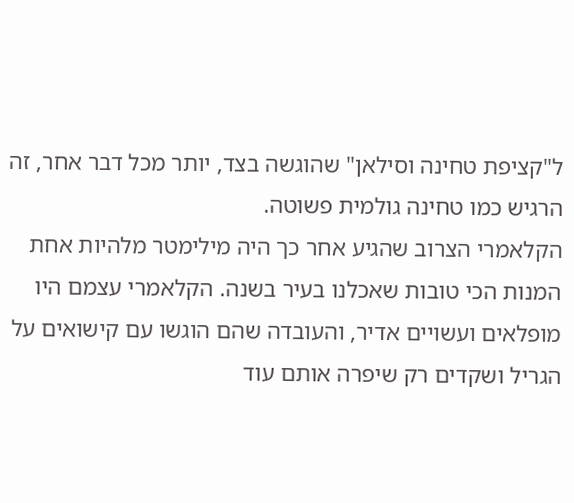ל"קציפת טחינה וסילאן" שהוגשה בצד, יותר מכל דבר אחר, זה הרגיש כמו טחינה גולמית פשוטה.
הקלאמרי הצרוב שהגיע אחר כך היה מילימטר מלהיות אחת המנות הכי טובות שאכלנו בעיר בשנה. הקלאמרי עצמם היו מופלאים ועשויים אדיר, והעובדה שהם הוגשו עם קישואים על הגריל ושקדים רק שיפרה אותם עוד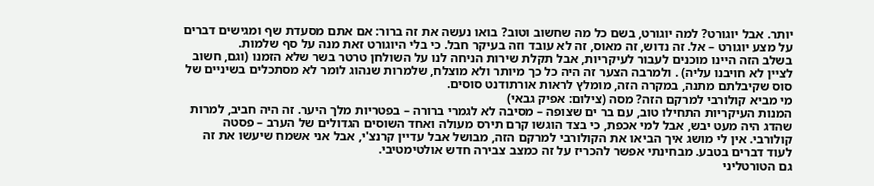יותר. אבל יוגורט? למה יוגורט, בשם כל מה שחשוב וטוב? בואו נעשה את זה ברור: אם אתם מסעדת שף ומגישים דברים על מצע יוגורט – אל. זה נדוש, זה מאוס, זה לא עובד וזה בעיקר חבל. כי בלי היוגורט זאת מנה על סף שלמות.
בשלב הזה היינו מוכנים לעבור לעיקריות, אבל תקלת שירות הניחה לנו על השולחן טרטר בשר שלא הזמנו (וגם, חשוב לציין לא חויבנו עליה) . ולמרבה הצער זה היה כל כך מיותר ולא מוצלח, שלמרות שנהוג לומר לא מסתכלים בשיניים של סוס שקיבלתם מתנה, במקרה הזה, מומלץ לראות אורתודנט סוסים.
מי מביא קולורבי למרקם הזה? מסה (צילום: אפיק גבאי)
המנות העיקריות התחילו טוב, עם בר ים שצופה – מסיבה לא לגמרי ברורה – בפטריות מלך היער. זה היה חביב, למרות שהדג היה מעט יבש, אבל למי אכפת, כי בצד הוגשו קרם תירס מעולה ואחד השוסים הגדולים של הערב – פסטה קולורבי. אין לי מושג איך הביאו את הקולורבי למרקם הזה, מבושל אבל עדיין קרנצ'י, אבל אני אשמח שיעשו את זה לעוד דברים בטבע. מבחינתי אפשר להכריז על זה כמצב צבירה חדש אולטימטיבי.
גם הטורטליני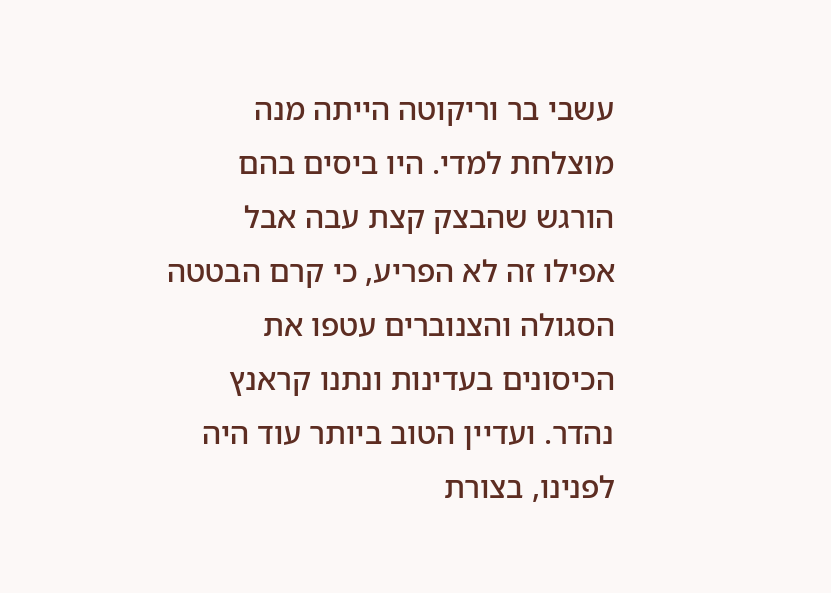עשבי בר וריקוטה הייתה מנה מוצלחת למדי. היו ביסים בהם הורגש שהבצק קצת עבה אבל אפילו זה לא הפריע, כי קרם הבטטה הסגולה והצנוברים עטפו את הכיסונים בעדינות ונתנו קראנץ נהדר. ועדיין הטוב ביותר עוד היה לפנינו, בצורת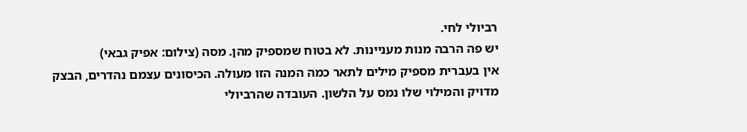רביולי לחי.
יש פה הרבה מנות מעניינות. לא בטוח שמספיק מהן. מסה (צילום: אפיק גבאי)
אין בעברית מספיק מילים לתאר כמה המנה הזו מעולה. הכיסונים עצמם נהדרים, הבצק מדויק והמילוי שלו נמס על הלשון. העובדה שהרביולי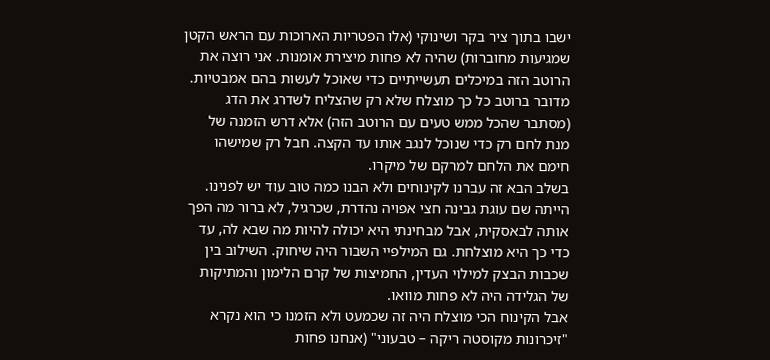ישבו בתוך ציר בקר ושינוקי (אלו הפטריות הארוכות עם הראש הקטן שמגיעות מחוברות) שהיה לא פחות מיצירת אומנות. אני רוצה את הרוטב הזה במיכלים תעשייתיים כדי שאוכל לעשות בהם אמבטיות. מדובר ברוטב כל כך מוצלח שלא רק שהצליח לשדרג את הדג (מסתבר שהכל ממש טעים עם הרוטב הזה) אלא דרש הזמנה של מנת לחם רק כדי שנוכל לנגב אותו עד הקצה. חבל רק שמישהו חימם את הלחם למרקם של מיקרו.
בשלב הבא זה עברנו לקינוחים ולא הבנו כמה טוב עוד יש לפנינו. הייתה שם עוגת גבינה חצי אפויה נהדרת, שכרגיל, לא ברור מה הפך אותה לבאסקית, אבל מבחינתי היא יכולה להיות מה שבא לה, עד כדי כך היא מוצלחת. גם המילפיי השבור היה שיחוק. השילוב בין שכבות הבצק למילוי העדין, החמיצות של קרם הלימון והמתיקות של הגלידה היה לא פחות מוואו.
אבל הקינוח הכי מוצלח היה זה שכמעט ולא הזמנו כי הוא נקרא "זיכרונות מקוסטה ריקה – טבעוני" (אנחנו פחות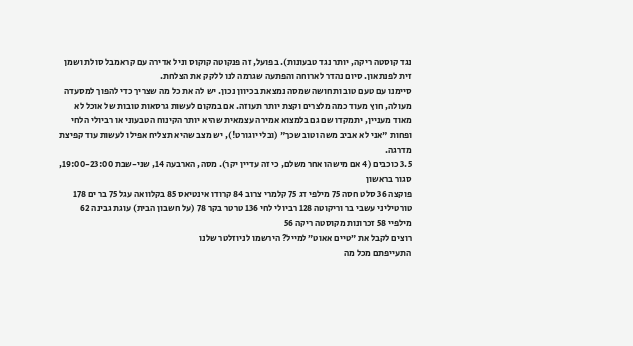נגד קוסטה ריקה, יותר נגד טבעונות). בפועל, זה פנקוטה קוקוס וניל אדירה עם קראמבל סולת ושמן זית לפנתאון. סיום נהדר לארוחה והפתעה שגרמה לנו ללקק את הצלחת.
סיימנו עם טעם טוב ותחושה שמסה נמצאת בכיוון נכון. יש לה את כל מה שצריך כדי להפוך למסעדה מעולה, חוץ מעוד כמה מלצרים וקצת יותר תעוזה. אם במקום לעשות גרסאות טובות של אוכל לא מאוד מעניין, יתמקדו שם גם בלמצוא אמירה עצמאית שהיא יותר הקינוח הטבעוני או רביולי הלחי ופחות "אני לא אביב משה וטוב שכך" (ובלי יוגורט!), יש מצב שהיא תצליח אפילו לעשות עוד קפיצת מדרגה.
3.5 כוכבים (4 אם מישהו אחר משלם, כי זה עדיין יקר). מסה, הארבעה 14, שני-שבת 19:00-23:00, סגור בראשון
פוקצה 36 סלט חסה 75 מילפי דג 75 קלמרי צרוב 84 קרודו אינטיאס 85 בקלוואה עגל 75 בר ים 178 טורטיליני עשבי בר וריקוטה 128 רביולי לחי 136 טרטר בקר 78 (על חשבון הבית) עוגת גבינה 62 מילפיי 58 זכרונות מקוסטה ריקה 56
רוצים לקבל את ״טיים אאוט״ למייל? הירשמו לניוזלטר שלנו
התעייפתם מכל מה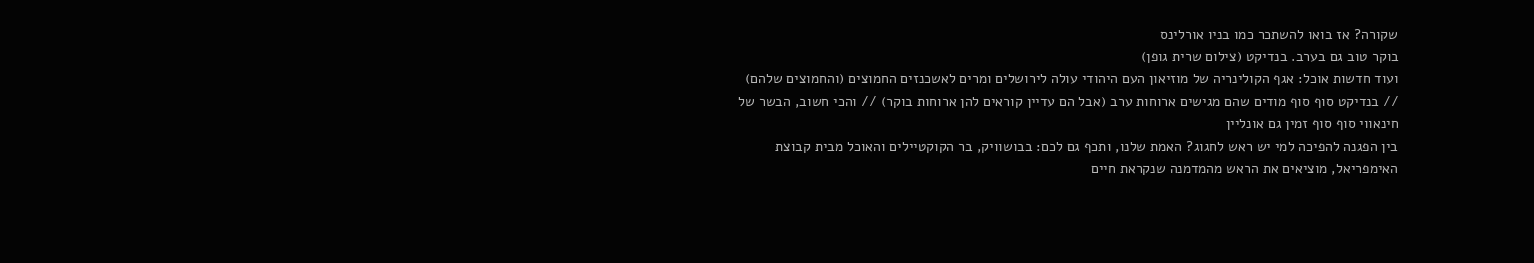שקורה? אז בואו להשתכר כמו בניו אורלינס
בוקר טוב גם בערב. בנדיקט (צילום שרית גופן)
ועוד חדשות אוכל: אגף הקולינריה של מוזיאון העם היהודי עולה לירושלים ומרים לאשכנזים החמוצים (והחמוצים שלהם) // בנדיקט סוף סוף מודים שהם מגישים ארוחות ערב (אבל הם עדיין קוראים להן ארוחות בוקר) // והכי חשוב, הבשר של חינאווי סוף סוף זמין גם אונליין
בין הפגנה להפיכה למי יש ראש לחגוג? האמת שלנו, ותכף גם לכם: בבושוויק, בר הקוקטיילים והאוכל מבית קבוצת האימפריאל, מוציאים את הראש מהמדמנה שנקראת חיים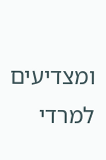ומצדיעים למרדי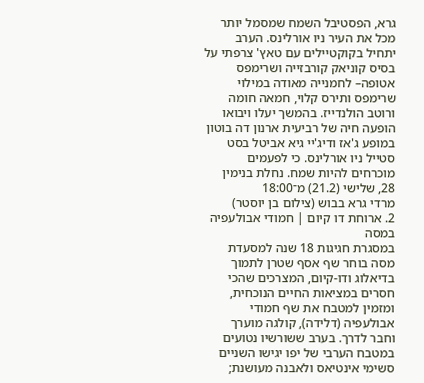גרא, הפסטיבל השמח שמסמל יותר מכל את העיר ניו אורלינס. הערב יתחיל בקוקטיילים עם טאץ' צרפתי על בסיס קוניאק קורבזייה ושרימפס אטופה– לחמנייה מאודה במילוי שרימפס ותירס קלוי, חמאה חומה ורוטב הולנדייז. בהמשך יעלו ויבואו הופעה חיה של רביעית ארנון דה בוטון במופע ג'אז ודיג'יי גיא אביטל בסט סטייל ניו אורלינס. כי לפעמים מוכרחים להיות שמח. נחלת בנימין 28, שלישי (21.2) מ־18:00
מרדי גרא בבוש (צילום בן יוסטר)
2. ארוחת דו קיום | חמודי אבולעפיה במסה
במסגרת חגיגות 18 שנה למסעדת מסה בוחר שף אסף שטרן לתמוך בדיאלוג ודו-קיום, המצרכים שהכי חסרים במציאות החיים הנוכחית, ומזמין למטבח את שף חמודי אבולעפיה (דלידה), קולגה מוערך וחבר לדרך. בערב ששורשיו נטועים במטבח הערבי של יפו יגישו השניים סשימי אינטיאס ולאבנה מעושנת;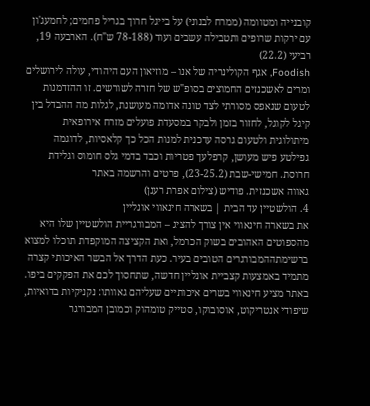קובנייה ומטוומה (ממרח לבנוני) על בייגל חרוך בגריל פחמים; לחמעג'ון עם ירקות שרופים ותטבילה עשבים ועוד (78-188 ש"ח). הארבעה 19, רביעי (22.2)
Foodish, אגף הקולינריה של אנו – מוזיאון העם היהודי, עולה לירושלים ומרים לאשכנזים החמוצים בסופ"ש של חזרה לשורשים. זו ההזדמנות לטעום שנאפס מסורתי לצד טונה אדומה מעושנת, לגלות מה ההבדל בין קיגל לקוגל, לחזור בזמן ולבקר במסעדת פועלים מזרח אירופאית מיתולוגית ולטעום גרסה עדכנית למנות הכל כך קלאסיות, לדוגמה גפילטע פיש מעושן, קרפלעך פטריות וכבד בדמי גלס חומוס וגלידת חרוסת. חמישי-שבת (23-25.2), פרטים והרשמה באתר
גאווה אשכנזית. פודיש (צילום אפרת רענן)
4. הולשטיין עד הבית | בשארה חינאווי אונליין
את בשארה חינאווי אין צורך להציג – המבורגריית הולשטיין שלו היא מהספוטים האהובים בשוק הכרמל, ואת הקציצה המוקפדת תוכלו למצוא ברשימתההמבורגרים הטובים בעיר. כעת הדרך אל הבשר האיכותי קצרה מתמיד באמצעות קצביית אונליין חדשה, שתחסוך לכם את הפקקים ביפו. באתר מציע חינאווי בשרים איכותיים שעליהם גאוותו: נקניקיות בדואיות, שיפודי אנטריקוט, אוסובוקו, סטייק טומהוק וכמובן המבורגר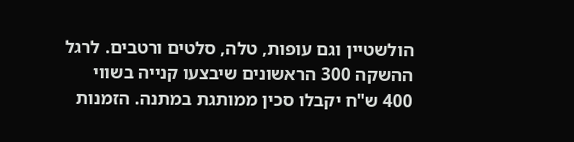הולשטיין וגם עופות, טלה, סלטים ורטבים. לרגל ההשקה 300 הראשונים שיבצעו קנייה בשווי 400 ש"ח יקבלו סכין ממותגת במתנה. הזמנות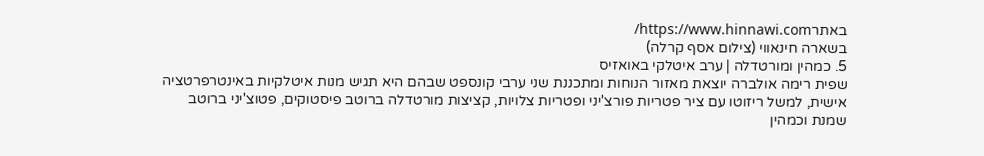באתרhttps://www.hinnawi.com/
בשארה חינאווי (צילום אסף קרלה)
5. כמהין ומורטדלה | ערב איטלקי באואזיס
שפית רימה אולברה יוצאת מאזור הנוחות ומתכננת שני ערבי קונספט שבהם היא תגיש מנות איטלקיות באינטרפרטציה אישית, למשל ריזוטו עם ציר פטריות פורצ'יני ופטריות צלויות, קציצות מורטדלה ברוטב פיסטוקים, פטוצ'יני ברוטב שמנת וכמהין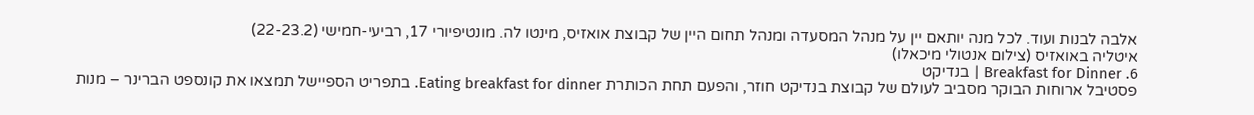אלבה לבנות ועוד. לכל מנה יותאם יין על מנהל המסעדה ומנהל תחום היין של קבוצת אואזיס, מינטו לה. מונטיפיורי 17, רביעי-חמישי (22-23.2)
איטליה באואזיס (צילום אנטולי מיכאלו)
6. Breakfast for Dinner | בנדיקט
פסטיבל ארוחות הבוקר מסביב לעולם של קבוצת בנדיקט חוזר, והפעם תחת הכותרת Eating breakfast for dinner. בתפריט הספיישל תמצאו את קונספט הברינר – מנות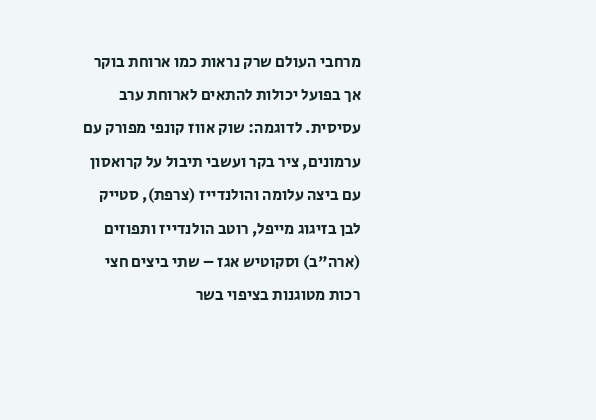מרחבי העולם שרק נראות כמו ארוחת בוקר אך בפועל יכולות להתאים לארוחת ערב עסיסית. לדוגמה: שוק אווז קונפי מפורק עם ערמונים, ציר בקר ועשבי תיבול על קרואסון עם ביצה עלומה והולנדייז (צרפת), סטייק לבן בזיגוג מייפל, רוטב הולנדייז ותפוזים (ארה"ב) וסקוטיש אגז – שתי ביצים חצי רכות מטוגנות בציפוי בשר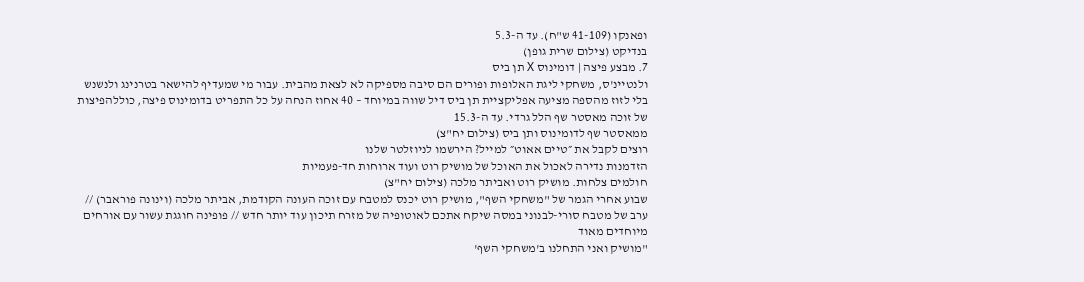ופאנקו (41-109 ש"ח). עד ה-5.3
בנדיקט (צילום שרית גופן)
7. מבצע פיצה | דומינוס X תן ביס
ולנטיינ'ס, משחקי ליגת האלופות ופורים הם סיבה מספיקה לא לצאת מהבית. עבור מי שמעדיף להישאר בטרנינג ולנשנש בלי לזוז מהספה מציעה אפליקציית תן ביס דיל שווה במיוחד – 40 אחוז הנחה על כל התפריט בדומינוס פיצה, כוללהפיצות של זוכה מאסטר שף הלל גרדי. עד ה-15.3
ממאסטר שף לדומינוס ותן ביס (צילום יח"צ)
רוצים לקבל את ״טיים אאוט״ למייל? הירשמו לניוזלטר שלנו
הזדמנות נדירה לאכול את האוכל של מושיק רוט ועוד ארוחות חד-פעמיות
חולמים צלחות. מושיק רוט ואביתר מלכה (צילום יח"צ)
שבוע אחרי הגמר של "משחקי השף", מושיק רוט יכנס למטבח עם זוכה העונה הקודמת, אביתר מלכה (וינונה פוראבר) // ערב של מטבח סורי-לבנוני במסה שיקח אתכם לאוטופיה של מזרח תיכון עוד יותר חדש // פופינה חוגגת עשור עם אורחים מיוחדים מאוד
"מושיק ואני התחלנו ב'משחקי השף'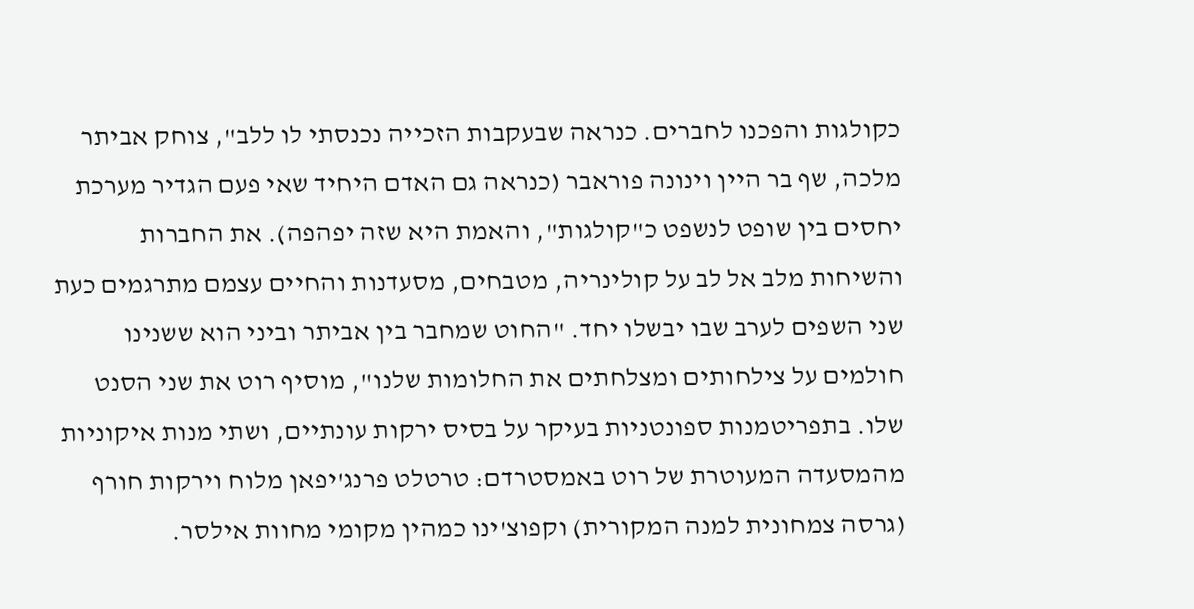כקולגות והפכנו לחברים. כנראה שבעקבות הזכייה נכנסתי לו ללב", צוחק אביתר מלכה, שף בר היין וינונה פוראבר (כנראה גם האדם היחיד שאי פעם הגדיר מערכת יחסים בין שופט לנשפט כ"קולגות", והאמת היא שזה יפהפה). את החברות והשיחות מלב אל לב על קולינריה, מטבחים, מסעדנות והחיים עצמם מתרגמים כעת שני השפים לערב שבו יבשלו יחד. "החוט שמחבר בין אביתר וביני הוא ששנינו חולמים על צילחותים ומצלחתים את החלומות שלנו", מוסיף רוט את שני הסנט שלו. בתפריטמנות ספונטניות בעיקר על בסיס ירקות עונתיים, ושתי מנות איקוניות מהמסעדה המעוטרת של רוט באמסטרדם: טרטלט פרנג'יפאן מלוח וירקות חורף (גרסה צמחונית למנה המקורית) וקפוצ'ינו כמהין מקומי מחוות אילסר.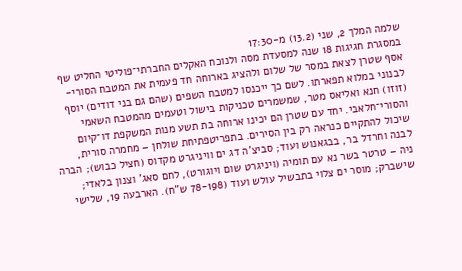שלמה המלך 2, שני (13.2) מ-17:30
במסגרת חגיגות 18 שנה למסעדת מסה ולנוכח האקלים החברתי־פוליטי החליט שף אסף שטרן לצאת במסר של שלום ולהציג בארוחה חד פעמית את המטבח הסורי-לבנוני במלוא תפארתו. לשם כך ייכנסו למטבח השפים (שהם גם בני דודים) יוסף (זוזו) חנא ואליאס מטר, שמשמרים טכניקות בישול וטעמים מהמטבח השאמי והסורי־חלאבי. יחד עם שטרן הם יכינו ארוחה בת תשע מנות המשקפת דו־קיום שיכול להתקיים כנראה רק בין הסירים. בתפריטפתיחת שולחן – מחמרה סורית, לבנה וחרדל בר, בבגאנוש ועוד; סביצ'ה דג ים וויניגרט מקדוס (חציל כבוש); הברה ניה – טרטר בשר נא עם תומיה (ויניגרט שום ויוגורט), לחם סאג' וצנון בלאדי; שישברק; מוסר ים צלוי בתבשיל עולש ועוד (78-198 ש"ח). הארבעה 19, שלישי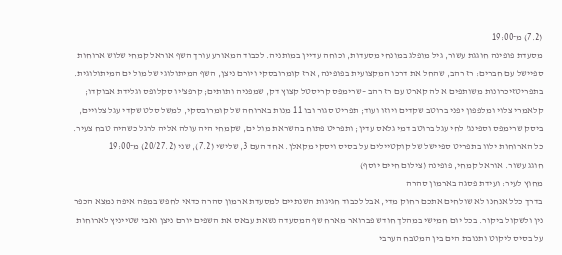(7.2) מ־19:00
מסעדת פופינה חוגגת עשור, גיל מופלג במונחי מסעדות, וכוחה עדיין במותניה. לכבוד המאורע עורך השף אוראל קמחי שלוש ארוחות ספיישל עם חברים: רז רהב, שהחל את דרכו המקצועית בפופינה, ארז קומרובסקי ויורם ניצן, השף המיתולוגי של מול ים המיתולוגית. בתפריטזיכרונות משותפים א לה קארט עם רז רהב –שרימפס קריסטל קצוץ דק, שמפניה ותותים; קרפצ'יו סקלופס וגלידת אבוקדו; קלאמרי צלוי ומלפפון יפני ברוטב שקדים ויוזו ועוד; תפריט סגור ובו 11 מנות בארוחה של קומרובסקי, למשל סלט שקדי עגל צלויים, ביסק שרימפס וספינג' לחי עגל ברוטב דמי גלאס עדין; ותפריט פתוח בהשראת מול ים, שקמחי היה עולה אליה לרגל כשהיה טבח צעיר. כל הארוחות ילוו בתפריט ספיישל של קוקטיילים על בסיס ויסקי מקאלן. אחד העם 3, שלישי (7.2), שני (20/27.2) מ־19:00
חוגג עשור. אוראל קמחי, פופינה (צילום חיים יוסף)
מחוץ לעיר: ועידת פסגה בארמון סהרה
בדרך כלל אנחנו לא שולחים אתכם רחוק מדי, אבל לכבוד חגיגות השנתיים למסעדת ארמון סהרה כדאי לחפש במפה איפה נמצא הכפר נין ולשקול ביקור. בכל יום חמישי במהלך חודש פברואר מארח שף המסעדה נשאת עבאס את השפים יורם ניצן ואבי שטייניץ לארוחות על בסיס ליקוט ותנובת הים בין המטבח הערבי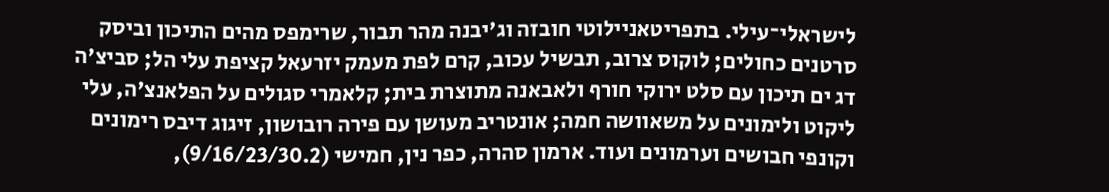לישראלי־עילי. בתפריטאניילוטי חובזה וג'יבנה מהר תבור, שרימפס מהים התיכון וביסק סרטנים כחולים; לוקוס צרוב, תבשיל עכוב, קרם לפת מעמק יזרעאל קציפת עלי הל; סביצ'ה דג ים תיכון עם סלט ירוקי חורף ולאבאנה מתוצרת בית; קלאמרי סגולים על הפלאנצ'ה, עלי ליקוט ולימונים על משאוושה חמה; אונטריב מעושן עם פירה רובושון, זיגוג דיבס רימונים וקונפי חבושים וערמונים ועוד. ארמון סהרה, כפר נין, חמישי (9/16/23/30.2),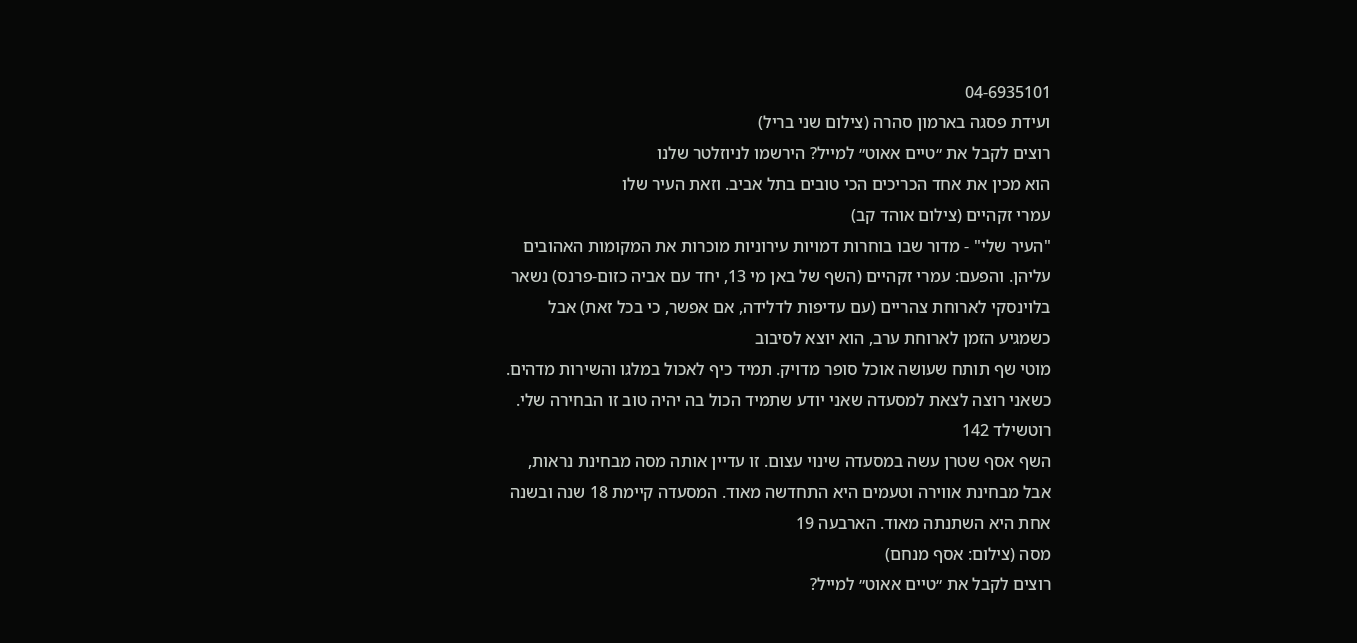04-6935101
ועידת פסגה בארמון סהרה (צילום שני בריל)
רוצים לקבל את ״טיים אאוט״ למייל? הירשמו לניוזלטר שלנו
הוא מכין את אחד הכריכים הכי טובים בתל אביב. וזאת העיר שלו
עמרי זקהיים (צילום אוהד קב)
"העיר שלי" - מדור שבו בוחרות דמויות עירוניות מוכרות את המקומות האהובים עליהן. והפעם: עמרי זקהיים (השף של באן מי 13, יחד עם אביה כזום-פרנס) נשאר בלוינסקי לארוחת צהריים (עם עדיפות לדלידה, אם אפשר, כי בכל זאת) אבל כשמגיע הזמן לארוחת ערב, הוא יוצא לסיבוב
מוטי שף תותח שעושה אוכל סופר מדויק. תמיד כיף לאכול במלגו והשירות מדהים. כשאני רוצה לצאת למסעדה שאני יודע שתמיד הכול בה יהיה טוב זו הבחירה שלי. רוטשילד 142
השף אסף שטרן עשה במסעדה שינוי עצום. זו עדיין אותה מסה מבחינת נראות, אבל מבחינת אווירה וטעמים היא התחדשה מאוד. המסעדה קיימת 18 שנה ובשנה אחת היא השתנתה מאוד. הארבעה 19
מסה (צילום: אסף מנחם)
רוצים לקבל את ״טיים אאוט״ למייל?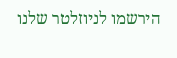הירשמו לניוזלטר שלנו